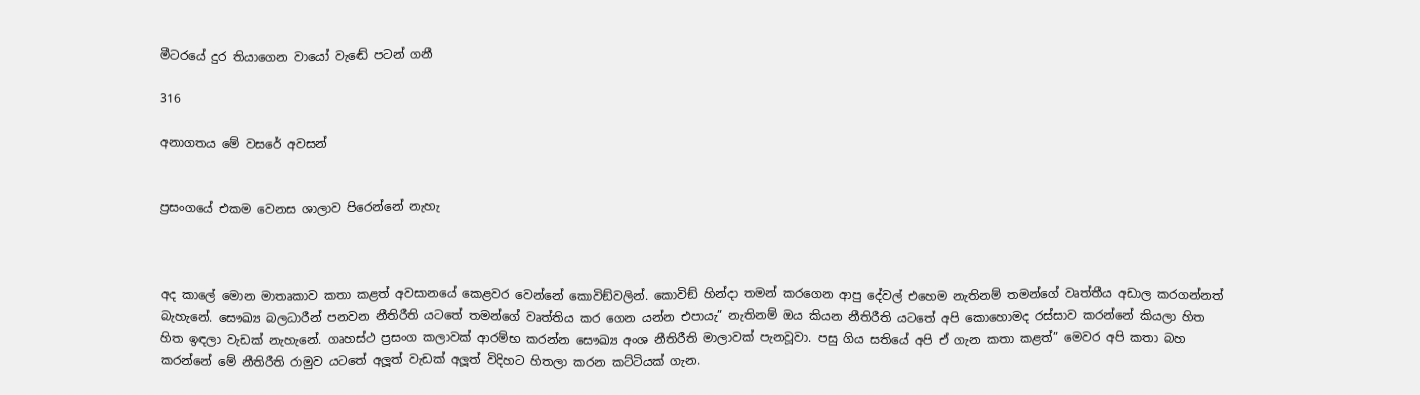මීටරයේ දුර තියාගෙන වායෝ වැඬේ පටන් ගනී

316

අනාගතය මේ වසරේ අවසන්


ප්‍රසංගයේ එකම වෙනස ශාලාව පිරෙන්නේ නැහැ



අද කාලේ මොන මාතෘකාව කතා කළත් අවසානයේ කෙළවර වෙන්නේ කොවිඞ්වලින්. කොවිඞ් හින්දා තමන් කරගෙන ආපු දේවල් එහෙම නැතිනම් තමන්ගේ වෘත්තීය අඩාල කරගන්නත් බැහැනේ. සෞඛ්‍ය බලධාරීන් පනවන නීතිරීති යටතේ තමන්ගේ වෘත්තිය කර ගෙන යන්න එපායැ” නැතිනම් ඔය කියන නීතිරීති යටතේ අපි කොහොමද රස්සාව කරන්නේ කියලා හිත හිත ඉඳලා වැඩක් නැහැනේ. ගෘහස්ථ ප්‍රසංග කලාවක් ආරම්භ කරන්න සෞඛ්‍ය අංශ නීතිරීති මාලාවක් පැනවූවා. පසු ගිය සතියේ අපි ඒ ගැන කතා කළත්” මෙවර අපි කතා බහ කරන්නේ මේ නීතිරීති රාමුව යටතේ අලූත් වැඩක් අලූත් විදිහට හිතලා කරන කට්ටියක් ගැන.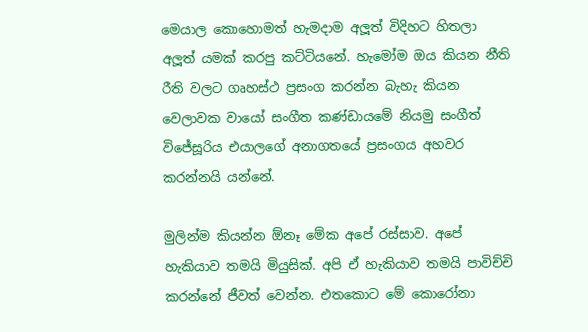මෙයාල කොහොමත් හැමදාම අලූත් විදිහට හිතලා අලූත් යමක් කරපු කට්ටියනේ. හැමෝම ඔය කියන නීති රීති වලට ගෘහස්ථ ප්‍රසංග කරන්න බැහැ කියන වෙලාවක වායෝ සංගීත කණ්ඩායමේ නියමු සංගීත් විජේසූරිය එයාලගේ අනාගතයේ ප්‍රසංගය අහවර කරන්නයි යන්නේ.

මුලින්ම කියන්න ඕනෑ මේක අපේ රස්සාව. අපේ හැකියාව තමයි මියුසික්. අපි ඒ හැකියාව තමයි පාවිච්චි කරන්නේ ජීවත් වෙන්න. එතකොට මේ කොරෝනා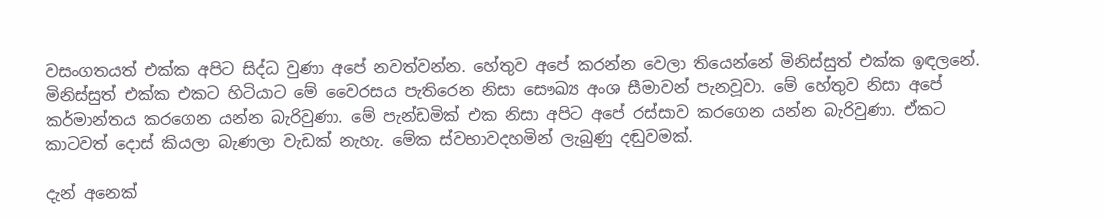වසංගතයත් එක්ක අපිට සිද්ධ වුණා අපේ නවත්වන්න. හේතුව අපේ කරන්න වෙලා තියෙන්නේ මිනිස්සුත් එක්ක ඉඳලනේ. මිනිස්සුත් එක්ක එකට හිටියාට මේ වෛරසය පැතිරෙන නිසා සෞඛ්‍ය අංශ සීමාවන් පැනවූවා. මේ හේතුව නිසා අපේ කර්මාන්තය කරගෙන යන්න බැරිවුණා. මේ පැන්ඩමික් එක නිසා අපිට අපේ රස්සාව කරගෙන යන්න බැරිවුණා. ඒකට කාටවත් දොස් කියලා බැණලා වැඩක් නැහැ. මේක ස්වභාවදහමින් ලැබුණු දඬුවමක්.

දැන් අනෙක්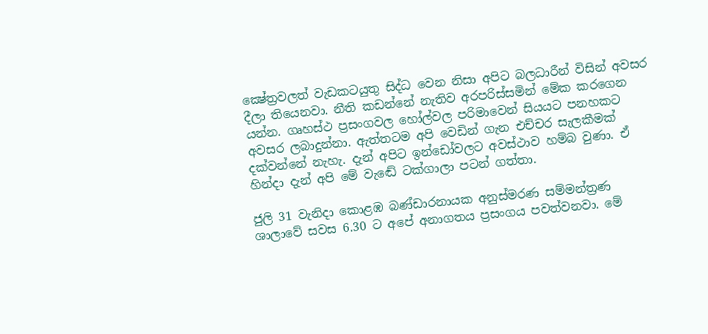ක්‍ෂේත්‍රවලත් වැඩකටයුතු සිද්ධ වෙන නිසා අපිට බලධාරීන් විසින් අවසර දීලා තියෙනවා. නීති කඩන්නේ නැතිව අරපරිස්සමින් මේක කරගෙන යන්න. ගෘහස්ථ ප්‍රසංගවල හෝල්වල පරිමාවෙන් සියයට පනහකට අවසර ලබාදුන්නා. ඇත්තටම අපි වෙඩින් ගැන එච්චර සැලකීමක් දක්වන්නේ නැහැ. දැන් අපිට ඉන්ඩෝවලට අවස්ථාව හම්බ වුණා. ඒ හින්දා දැන් අපි මේ වැඬේ ටක්ගාලා පටන් ගත්තා.

ජුලි 31 වැනිදා කොළඹ බණ්ඩාරනායක අනුස්මරණ සම්මන්ත්‍රණ ශාලාවේ සවස 6.30 ට අපේ අනාගතය ප්‍රසංගය පවත්වනවා. මේ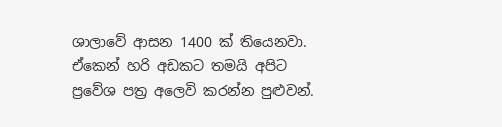ශාලාවේ ආසන 1400 ක් තියෙනවා. ඒකෙන් හරි අඩකට තමයි අපිට ප්‍රවේශ පත්‍ර අලෙවි කරන්න පුළුවන්.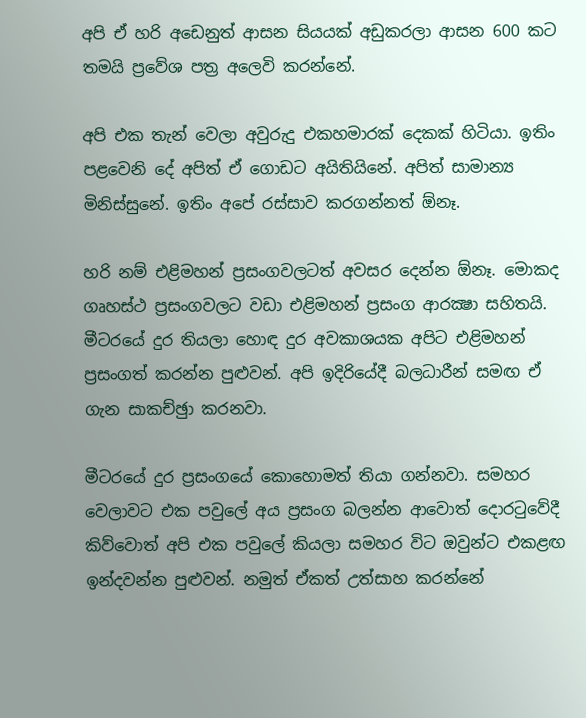අපි ඒ හරි අඩෙනුත් ආසන සියයක් අඩුකරලා ආසන 600 කට තමයි ප්‍රවේශ පත්‍ර අලෙවි කරන්නේ.

අපි එක තැන් වෙලා අවුරුදු එකහමාරක් දෙකක් හිටියා. ඉතිං පළවෙනි දේ අපිත් ඒ ගොඩට අයිතියිනේ. අපිත් සාමාන්‍ය මිනිස්සුනේ. ඉතිං අපේ රස්සාව කරගන්නත් ඕනෑ.

හරි නම් එළිමහන් ප්‍රසංගවලටත් අවසර දෙන්න ඕනෑ. මොකද ගෘහස්ථ ප්‍රසංගවලට වඩා එළිමහන් ප්‍රසංග ආරක්‍ෂා සහිතයි. මීටරයේ දුර තියලා හොඳ දුර අවකාශයක අපිට එළිමහන් ප්‍රසංගත් කරන්න පුළුවන්. අපි ඉදිරියේදී බලධාරීන් සමඟ ඒ ගැන සාකච්ඡුා කරනවා.

මීටරයේ දුර ප්‍රසංගයේ කොහොමත් තියා ගන්නවා. සමහර වෙලාවට එක පවුලේ අය ප්‍රසංග බලන්න ආවොත් දොරටුවේදී කිව්වොත් අපි එක පවුලේ කියලා සමහර විට ඔවුන්ට එකළඟ ඉන්දවන්න පුළුවන්. නමුත් ඒකත් උත්සාහ කරන්නේ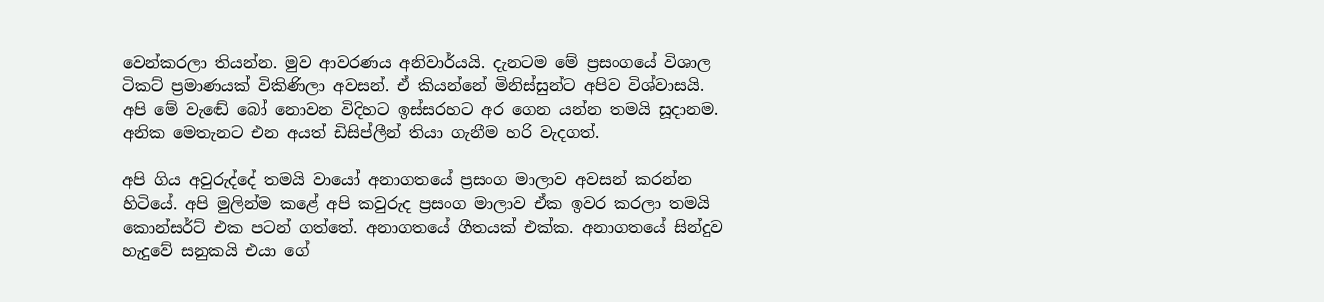වෙන්කරලා තියන්න. මුව ආවරණය අනිවාර්යයි. දැනටම මේ ප්‍රසංගයේ විශාල ටිකට් ප්‍රමාණයක් විකිණිලා අවසන්. ඒ කියන්නේ මිනිස්සුන්ට අපිව විශ්වාසයි. අපි මේ වැඬේ බෝ නොවන විදිහට ඉස්සරහට අර ගෙන යන්න තමයි සූදානම. අනික මෙතැනට එන අයත් ඩිසිප්ලීන් තියා ගැනීම හරි වැදගත්.

අපි ගිය අවුරුද්දේ තමයි වායෝ අනාගතයේ ප්‍රසංග මාලාව අවසන් කරන්න හිටියේ. අපි මුලින්ම කළේ අපි කවුරුද ප්‍රසංග මාලාව ඒක ඉවර කරලා තමයි කොන්සර්ට් එක පටන් ගත්තේ. අනාගතයේ ගීතයක් එක්ක. අනාගතයේ සින්දුව හැදුවේ සනුකයි එයා ගේ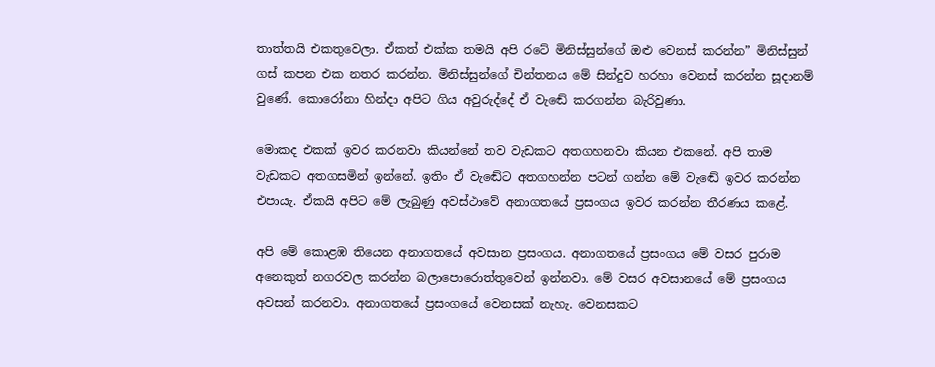තාත්තයි එකතුවෙලා. ඒකත් එක්ක තමයි අපි රටේ මිනිස්සුන්ගේ ඔළු වෙනස් කරන්න” මිනිස්සුන් ගස් කපන එක නතර කරන්න. මිනිස්සුන්ගේ චින්තනය මේ සින්දුව හරහා වෙනස් කරන්න සූදානම් වුණේ. කොරෝනා හින්දා අපිට ගිය අවුරුද්දේ ඒ වැඬේ කරගන්න බැරිවුණා.

මොකද එකක් ඉවර කරනවා කියන්නේ තව වැඩකට අතගහනවා කියන එකනේ. අපි තාම වැඩකට අතගසමින් ඉන්නේ. ඉතිං ඒ වැඬේට අතගහන්න පටන් ගන්න මේ වැඬේ ඉවර කරන්න එපායැ. ඒකයි අපිට මේ ලැබුණු අවස්ථාවේ අනාගතයේ ප්‍රසංගය ඉවර කරන්න තීරණය කළේ.

අපි මේ කොළඹ තියෙන අනාගතයේ අවසාන ප්‍රසංගය. අනාගතයේ ප්‍රසංගය මේ වසර පුරාම අනෙකුත් නගරවල කරන්න බලාපොරොත්තුවෙන් ඉන්නවා. මේ වසර අවසානයේ මේ ප්‍රසංගය අවසන් කරනවා. අනාගතයේ ප්‍රසංගයේ වෙනසක් නැහැ. වෙනසකට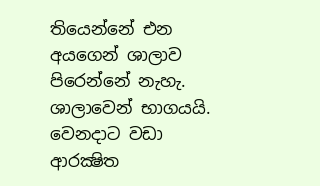තියෙන්නේ එන අයගෙන් ශාලාව පිරෙන්නේ නැහැ. ශාලාවෙන් භාගයයි. වෙනදාට වඩා ආරක්‍ෂිත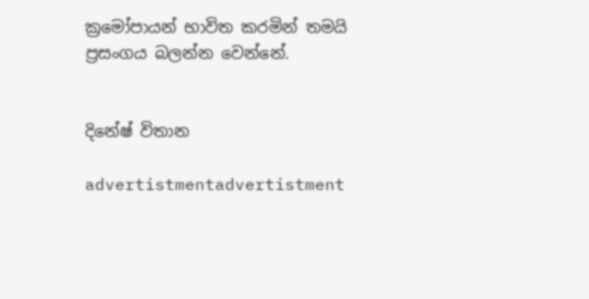ක්‍රමෝපායන් භාවිත කරමින් තමයි ප්‍රසංගය බලන්න වෙන්නේ.


දිනේෂ් විතාන

advertistmentadvertistment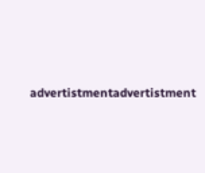advertistmentadvertistment